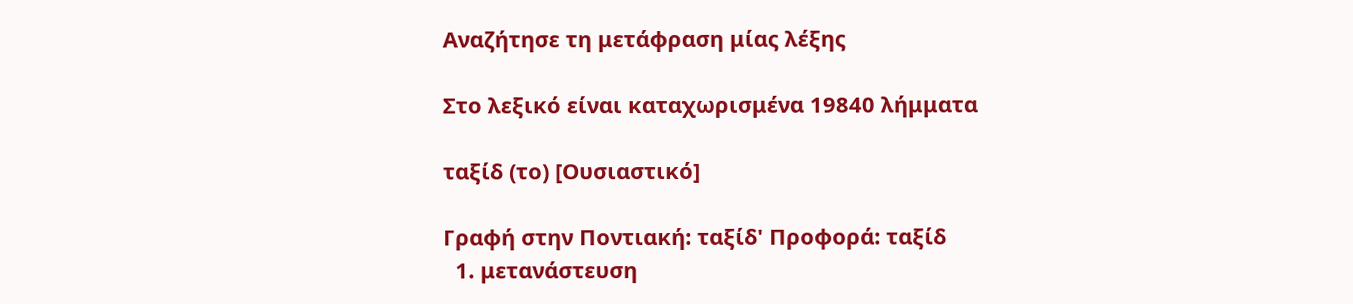Αναζήτησε τη μετάφραση μίας λέξης

Στο λεξικό είναι καταχωρισμένα 19840 λήμματα

ταξίδ (το) [Ουσιαστικό]

Γραφή στην Ποντιακή: ταξίδ' Προφορά: ταξίδ
  1. μετανάστευση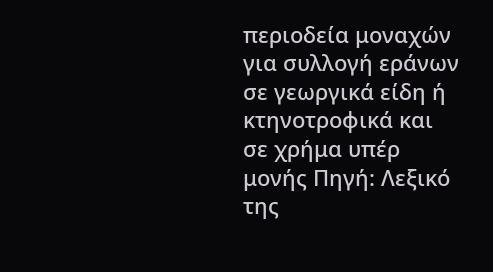περιοδεία μοναχών για συλλογή εράνων σε γεωργικά είδη ή κτηνοτροφικά και σε χρήμα υπέρ μονής Πηγή: Λεξικό της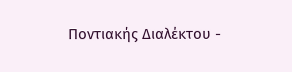Ποντιακής Διαλέκτου -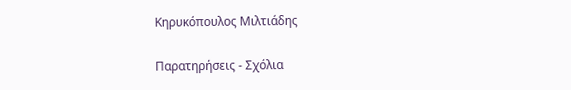Κηρυκόπουλος Μιλτιάδης

Παρατηρήσεις - Σχόλια